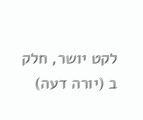לקט יושר, חלק ב (יורה דעה)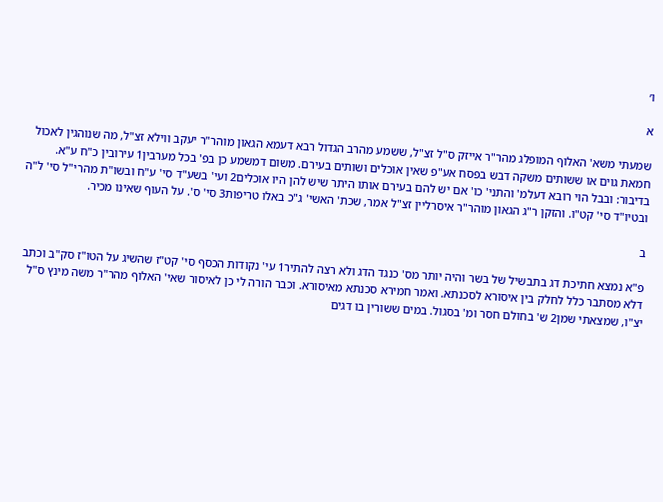ו׳

א

שמעתי משא' האלוף המופלג מהר"ר אייזק ס"ל זצ"ל, ששמע מהרב הגדול רבא דעמא הגאון מוהר"ר יעקב ווילא זצ"ל, מה שנוהגין לאכול חמאת גוים או ששותים משקה דבש בפסח אע"פ שאין אוכלים ושותים בעירם. משום דמשמע כן בפ' בכל מערבין1 עירובין כ"ח ע"א. בדיבור: ובבל הוי רובא דעלמ' והתני' כו' אם יש להם בעירם אותו היתר שיש להן היו אוכלים2 ועי' בשע"ד סי' ע"ח ובשו"ת מהרי"ל סי' ל"ה ובטיו"ד סי' קט"ו. והזקן ר"ג הגאון מוהר"ר איסרליין זצ"ל אמר, שכת' האשי' ג"כ באלו טריפות3 סי' ס'. על העוף שאינו מכיר.

ב

פ"א נמצא חתיכת דג בתבשיל של בשר והיה יותר מס' כנגד הדג ולא רצה להתיר1 עי' נקודות הכסף סי' קט"ז שהשיג על הטו"ז סק"ב וכתב דלא מסתבר כלל לחלק בין איסורא לסכנתא. ואמר חמירא סכנתא מאיסורא. וכבר הורה לי כן לאיסור שאי' האלוף מהר"ר משה מינץ ס"ל יצ"ו, שמצאתי שמן2 ש' בחולם חסר ומ' בסגול. במים ששורין בו דגים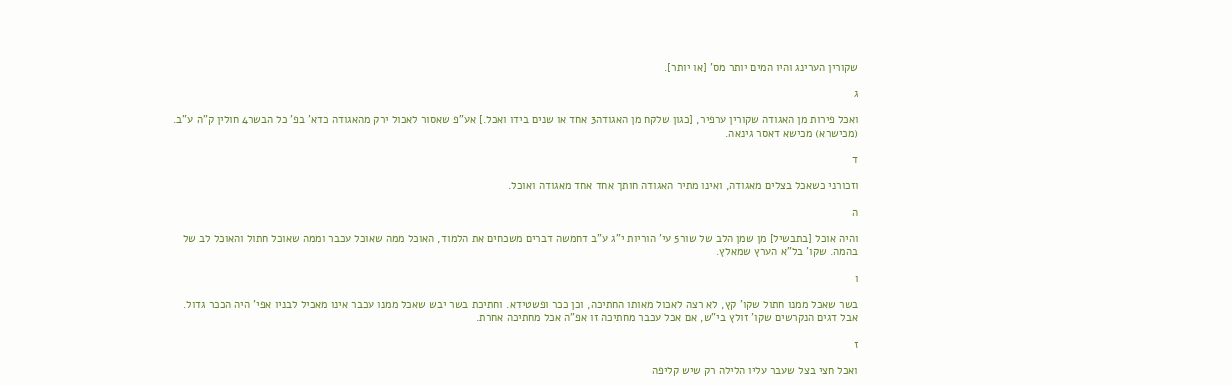שקורין הערינג והיו המים יותר מס' [או יותר].

ג

ואכל פירות מן האגודה שקורין ערפיר, [כגון שלקח מן האגודה3 אחד או שנים בידו ואכל.] אע"פ שאסור לאכול ירק מהאגודה כדא' בפ' כל הבשר4 חולין ק"ה ע"ב. (מכישרא) מכישא דאסר גינאה.

ד

וזכורני כשאכל בצלים מאגודה, ואינו מתיר האגודה חותך אחד אחד מאגודה ואוכל.

ה

והיה אוכל [בתבשיל] מן שמן הלב של שור5 עי' הוריות י"ג ע"ב דחמשה דברים משכחים את הלמוד, האוכל ממה שאוכל עכבר וממה שאוכל חתול והאוכל לב של בהמה. שקו' בל"א הערץ שמאלץ.

ו

בשר שאכל ממנו חתול שקו' קץ, לא רצה לאכול מאותו החתיכה, וכן ככר ופשטידא. וחתיכת בשר יבש שאכל ממנו עכבר אינו מאכיל לבניו אפי' היה הככר גדול. אבל דגים הנקרשים שקו' זולץ בי"ש, אם אכל עכבר מחתיכה זו אפ"ה אכל מחתיכה אחרת.

ז

ואכל חצי בצל שעבר עליו הלילה רק שיש קליפה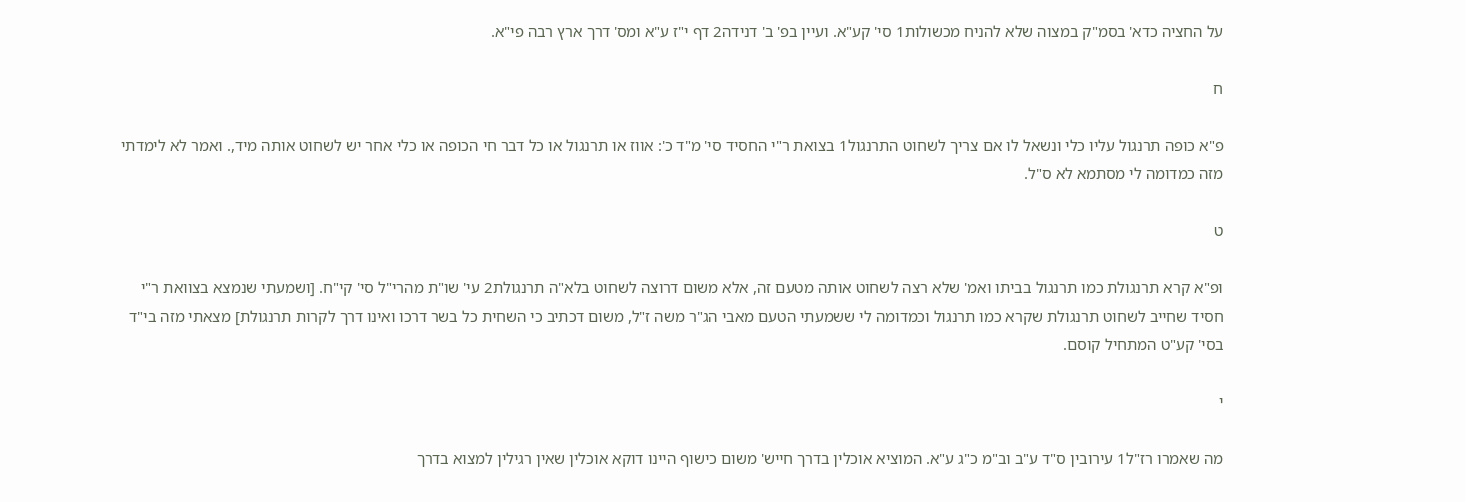על החציה כדא' בסמ"ק במצוה שלא להניח מכשולות1 סי' קע"א. ועיין בפ' ב' דנידה2 דף י"ז ע"א ומס' דרך ארץ רבה פי"א.

ח

פ"א כופה תרנגול עליו כלי ונשאל לו אם צריך לשחוט התרנגול1 בצואת ר"י החסיד סי' מ"ד כ': אווז או תרנגול או כל דבר חי הכופה או כלי אחר יש לשחוט אותה מיד,. ואמר לא לימדתי מזה כמדומה לי מסתמא לא ס"ל.

ט

ופ"א קרא תרנגולת כמו תרנגול בביתו ואמ' שלא רצה לשחוט אותה מטעם זה, אלא משום דרוצה לשחוט בלא"ה תרנגולת2 עי' שו"ת מהרי"ל סי' קי"ח. [ושמעתי שנמצא בצוואת ר"י חסיד שחייב לשחוט תרנגולת שקרא כמו תרנגול וכמדומה לי ששמעתי הטעם מאבי הג"ר משה ז"ל, משום דכתיב כי השחית כל בשר דרכו ואינו דרך לקרות תרנגולת] מצאתי מזה בי"ד בסי' קע"ט המתחיל קוסם.

י

מה שאמרו רז"ל1 עירובין ס"ד ע"ב וב"מ כ"ג ע"א. המוציא אוכלין בדרך חייש' משום כישוף היינו דוקא אוכלין שאין רגילין למצוא בדרך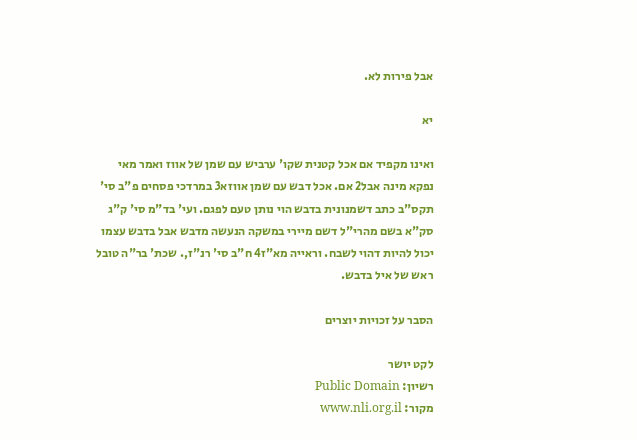אבל פירות לא.

יא

ואינו מקפיד אם אכל קטנית שקו' ערביש עם שמן של אווז ואמר מאי נפקא מינה אבל2 אם. אכל דבש עם שמן אווזא3 במרדכי פסחים פ"ב סי' תקס"ב כתב דשמנונית בדבש הוי נותן טעם לפגם. ועי' בד"מ סי' ק"ג סק"א בשם מהרי"ל דשם מיירי במשקה הנעשה מדבש אבל בדבש עצמו יכול להיות דהוי לשבח. וראייה מא"ז4 ח"ב סי' רנ"ז,. שכת' בר"ה טובל ראש של איל בדבש.

הסבר על זכויות יוצרים

לקט יושר
רשיון: Public Domain
מקור: www.nli.org.il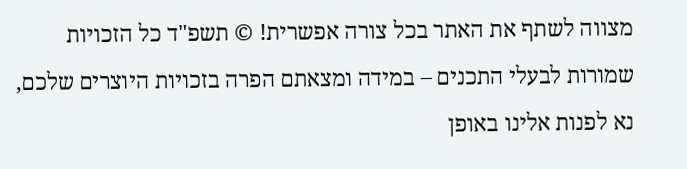מצווה לשתף את האתר בכל צורה אפשרית! © תשפ"ד כל הזכויות שמורות לבעלי התכנים – במידה ומצאתם הפרה בזכויות היוצרים שלכם, נא לפנות אלינו באופן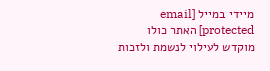מיידי במייל [email protected] האתר כולו מוקדש לעילוי לנשמת ולזכות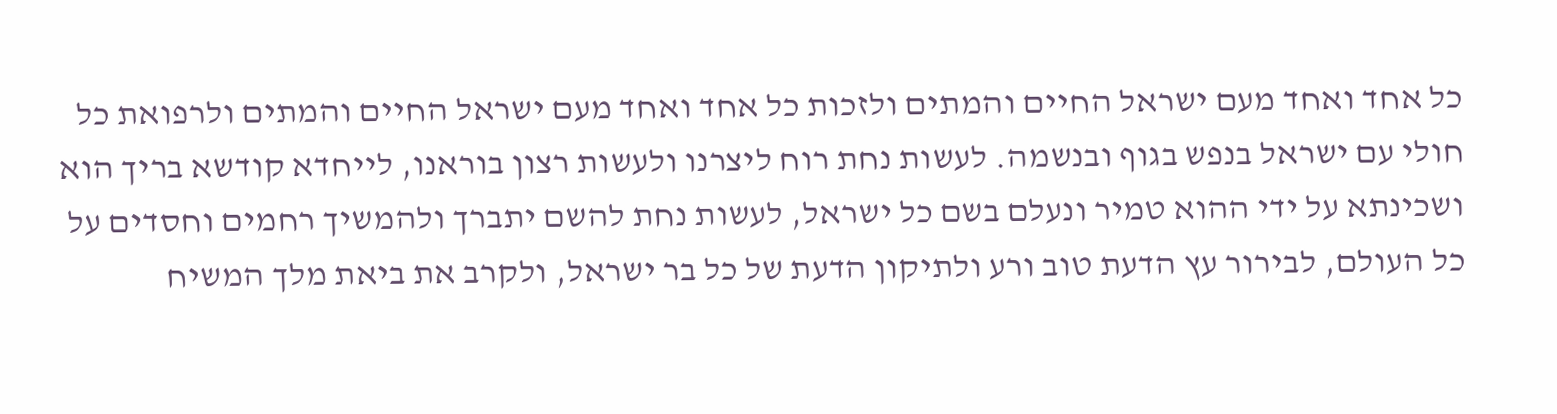כל אחד ואחד מעם ישראל החיים והמתים ולזכות כל אחד ואחד מעם ישראל החיים והמתים ולרפואת כל חולי עם ישראל בנפש בגוף ובנשמה. לעשות נחת רוח ליצרנו ולעשות רצון בוראנו, לייחדא קודשא בריך הוא ושכינתא על ידי ההוא טמיר ונעלם בשם כל ישראל, לעשות נחת להשם יתברך ולהמשיך רחמים וחסדים על כל העולם, לבירור עץ הדעת טוב ורע ולתיקון הדעת של כל בר ישראל, ולקרב את ביאת מלך המשיח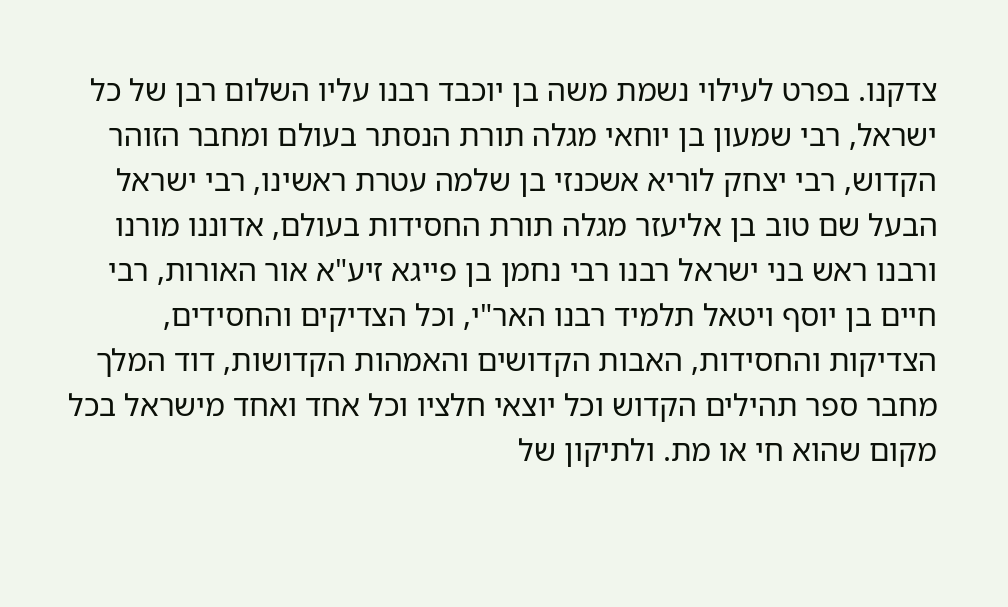צדקנו. בפרט לעילוי נשמת משה בן יוכבד רבנו עליו השלום רבן של כל ישראל, רבי שמעון בן יוחאי מגלה תורת הנסתר בעולם ומחבר הזוהר הקדוש, רבי יצחק לוריא אשכנזי בן שלמה עטרת ראשינו, רבי ישראל הבעל שם טוב בן אליעזר מגלה תורת החסידות בעולם, אדוננו מורנו ורבנו ראש בני ישראל רבנו רבי נחמן בן פייגא זיע"א אור האורות, רבי חיים בן יוסף ויטאל תלמיד רבנו האר"י, וכל הצדיקים והחסידים, הצדיקות והחסידות, האבות הקדושים והאמהות הקדושות, דוד המלך מחבר ספר תהילים הקדוש וכל יוצאי חלציו וכל אחד ואחד מישראל בכל מקום שהוא חי או מת. ולתיקון של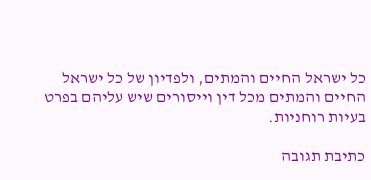כל ישראל החיים והמתים, ולפדיון של כל ישראל החיים והמתים מכל דין וייסורים שיש עליהם בפרט בעיות רוחניות.

כתיבת תגובה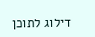דילוג לתוכן